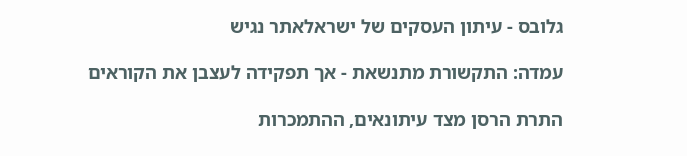גלובס - עיתון העסקים של ישראלאתר נגיש

עמדה: התקשורת מתנשאת - אך תפקידה לעצבן את הקוראים

התרת הרסן מצד עיתונאים, ההתמכרות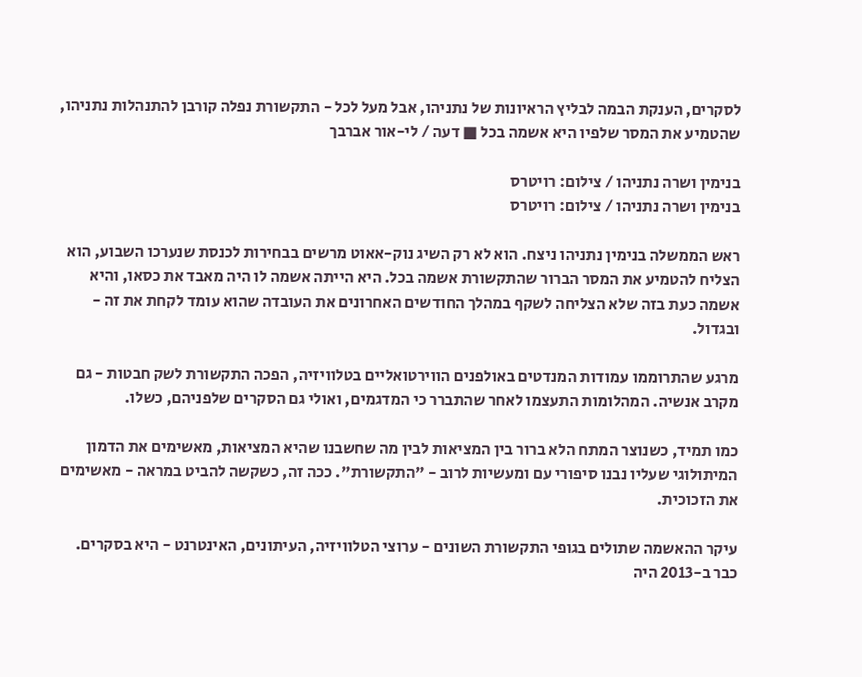לסקרים, הענקת הבמה לבליץ הראיונות של נתניהו, אבל מעל לכל - התקשורת נפלה קורבן להתנהלות נתניהו, שהטמיע את המסר שלפיו היא אשמה בכל ■ דעה / לי-אור אברבך

בנימין ושרה נתניהו / צילום: רויטרס
בנימין ושרה נתניהו / צילום: רויטרס

ראש הממשלה בנימין נתניהו ניצח. הוא לא רק השיג נוק-אאוט מרשים בבחירות לכנסת שנערכו השבוע, הוא הצליח להטמיע את המסר הברור שהתקשורת אשמה בכל. היא הייתה אשמה לו היה מאבד את כסאו, והיא אשמה כעת בזה שלא הצליחה לשקף במהלך החודשים האחרונים את העובדה שהוא עומד לקחת את זה - ובגדול.

מרגע שהתרוממו עמודות המנדטים באולפנים הווירטואליים בטלוויזיה, הפכה התקשורת לשק חבטות - גם מקרב אנשיה. המהלומות התעצמו לאחר שהתברר כי המדגמים, ואולי גם הסקרים שלפניהם, כשלו.

כמו תמיד, כשנוצר המתח הלא ברור בין המציאות לבין מה שחשבנו שהיא המציאות, מאשימים את הדמון המיתולוגי שעליו נבנו סיפורי עם ומעשיות לרוב - "התקשורת". ככה זה, כשקשה להביט במראה - מאשימים את הזכוכית.

עיקר ההאשמה שתולים בגופי התקשורת השונים - ערוצי הטלוויזיה, העיתונים, האינטרנט - היא בסקרים. כבר ב-2013 היה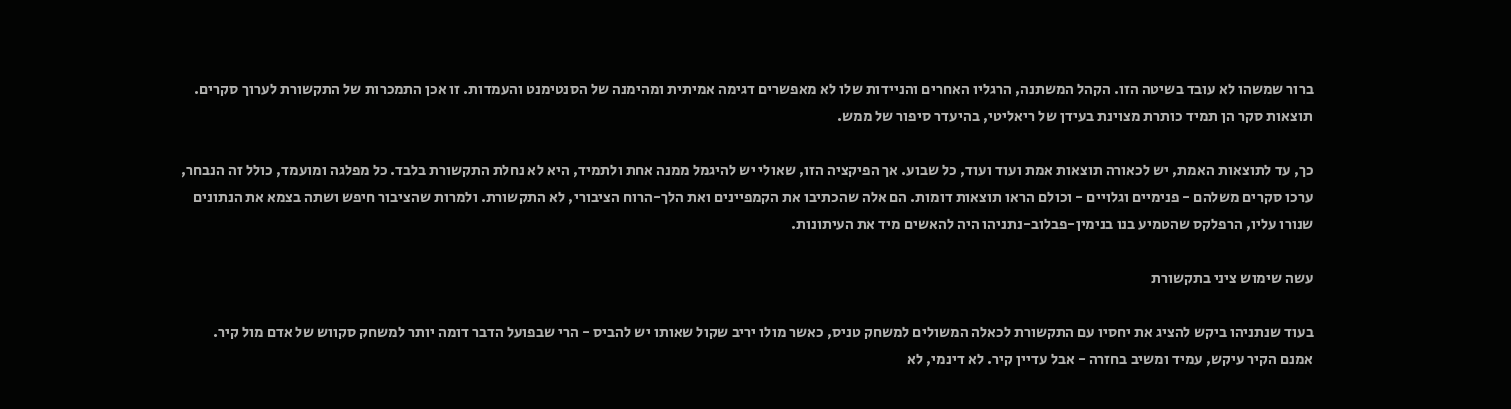ברור שמשהו לא עובד בשיטה הזו. הקהל המשתנה, הרגליו האחרים והניידות שלו לא מאפשרים דגימה אמיתית ומהימנה של הסנטימנט והעמדות. זו אכן התמכרות של התקשורת לערוך סקרים. תוצאות סקר הן תמיד כותרת מצוינת בעידן של ריאליטי, בהיעדר סיפור של ממש.

כך, עד לתוצאות האמת, יש לכאורה תוצאות אמת ועוד ועוד, כל שבוע. אך הפיקציה הזו, שאולי יש להיגמל ממנה אחת ולתמיד, היא לא נחלת התקשורת בלבד. כל מפלגה ומועמד, כולל זה הנבחר, ערכו סקרים משלהם - פנימיים וגלויים - וכולם הראו תוצאות דומות. הם אלה שהכתיבו את הקמפיינים ואת הלך-הרוח הציבורי, לא התקשורת. ולמרות שהציבור חיפש ושתה בצמא את הנתונים שנורו עליו, הרפלקס שהטמיע בנו בנימין-פבלוב-נתניהו היה להאשים מיד את העיתונות.

עשה שימוש ציני בתקשורת

בעוד שנתניהו ביקש להציג את יחסיו עם התקשורת לכאלה המשולים למשחק טניס, כאשר מולו יריב שקול שאותו יש להביס - הרי שבפועל הדבר דומה יותר למשחק סקווש של אדם מול קיר. אמנם הקיר עיקש, עמיד ומשיב בחזרה - אבל עדיין קיר. לא דינמי, לא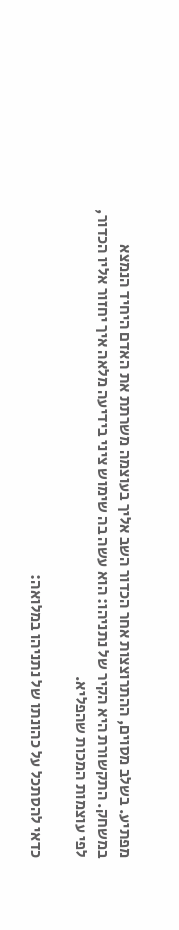מפתיע. בשלב מסוים, ההתרוצצות אחר הכדור השב אליך בעוצמה משרתת את האדם היחיד הנמצא במשחק. התקשורת היא הקיר של נתניהו: הוא עשה בה שימוש ציני בידיעה מלאה איך יחזור אליו הכדור, לפי עוצמות המכות שהפליא.

כדאי להסתכל על כהונתו של נתניהו במלואה: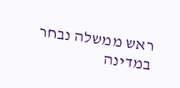ראש ממשלה נבחר במדינה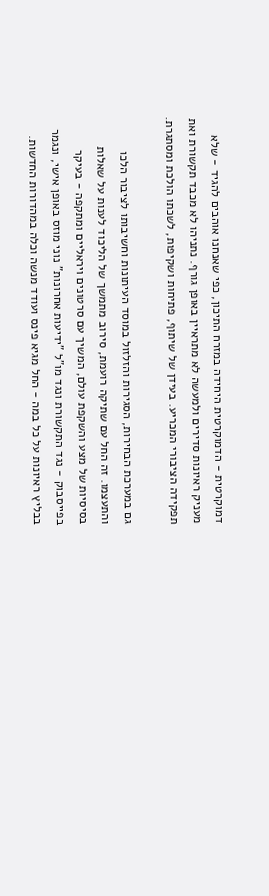דמוקרטית - הדמוקרטית היחידה במזרח התיכון, כפי שאנחנו אוהבים להגיד - שלא מעניק ראיונות סדירים ולמעשה לא מתראיין באופן גורף. נתניהו לא מכבד תקשורת ואת תפקידה הציבורי המכריע. בעידן של שיתוף, פתיחות ושקיפות, לשכתו הולכת ומסתגרת.

גם במערכת הבחירות, הסגירות והזלזול במוסד העיתונות וחשיבותו לציבור הלכו והתעצמו. זה החל עם שתיקה רועמת, סירוב מתמשך של הליכוד לענות על שאלות בסיסיות של מצע והשקפת עולם, המשיך עם סרטונים ויראליים ומתקפה - בעיקר בפייסבוק - נגד התקשורת ונגד מו"ל "ידיעות אחרונות" נוני מוזס באופן אישי, ונגמר בבליץ ראיונות על כל במה - החל מגיא פינס ועודד מנשה וכלה במהדורות החדשות.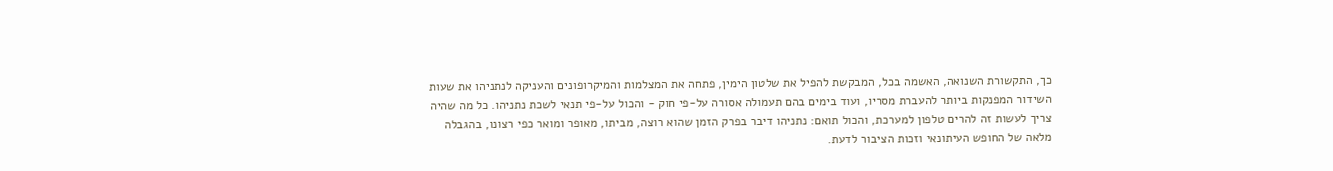כך, התקשורת השנואה, האשמה בכל, המבקשת להפיל את שלטון הימין, פתחה את המצלמות והמיקרופונים והעניקה לנתניהו את שעות השידור המפנקות ביותר להעברת מסריו, ועוד בימים בהם תעמולה אסורה על-פי חוק - והכול על-פי תנאי לשכת נתניהו. כל מה שהיה צריך לעשות זה להרים טלפון למערכת, והכול תואם: נתניהו דיבר בפרק הזמן שהוא רוצה, מביתו, מאופר ומואר כפי רצונו, בהגבלה מלאה של החופש העיתונאי וזכות הציבור לדעת.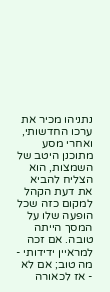נתניהו מכיר את ערכו החדשותי, ואחרי מסע מתוכנן היטב של השמצות, הוא הצליח להביא את דעת הקהל למקום כזה שכל הופעה שלו על המסך הייתה טובה. אם זכה למראיין ידידותי - מה טוב; אם לא - אז לכאורה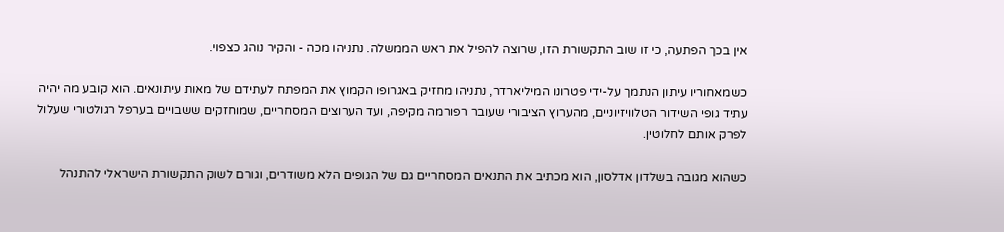אין בכך הפתעה, כי זו שוב התקשורת הזו, שרוצה להפיל את ראש הממשלה. נתניהו מכה - והקיר נוהג כצפוי.

כשמאחוריו עיתון הנתמך על-ידי פטרונו המיליארדר, נתניהו מחזיק באגרופו הקמוץ את המפתח לעתידם של מאות עיתונאים. הוא קובע מה יהיה עתיד גופי השידור הטלוויזיוניים, מהערוץ הציבורי שעובר רפורמה מקיפה, ועד הערוצים המסחריים, שמוחזקים ששבויים בערפל רגולטורי שעלול לפרק אותם לחלוטין.

כשהוא מגובה בשלדון אדלסון, הוא מכתיב את התנאים המסחריים גם של הגופים הלא משודרים, וגורם לשוק התקשורת הישראלי להתנהל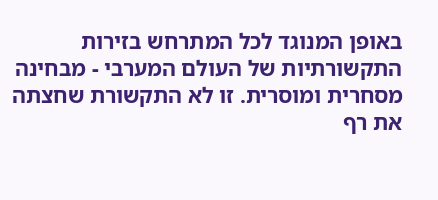באופן המנוגד לכל המתרחש בזירות התקשורתיות של העולם המערבי - מבחינה מסחרית ומוסרית. זו לא התקשורת שחצתה את רף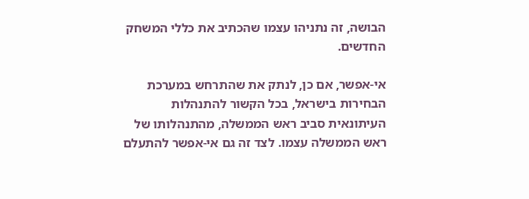הבושה, זה נתניהו עצמו שהכתיב את כללי המשחק החדשים.

אי-אפשר, אם כן, לנתק את שהתרחש במערכת הבחירות בישראל, בכל הקשור להתנהלות העיתונאית סביב ראש הממשלה, מהתנהלותו של ראש הממשלה עצמו. לצד זה גם אי-אפשר להתעלם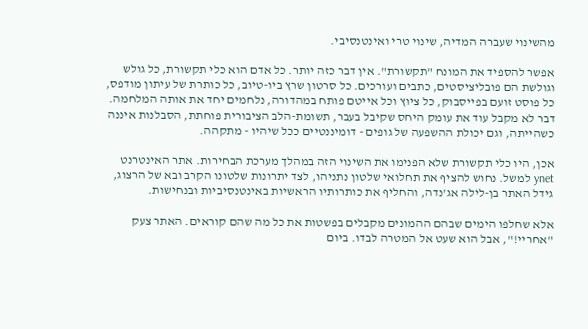מהשינוי שעברה המדיה, שינוי טרי ואינטנסיבי.

אפשר להספיד את המונח "תקשורת". אין דבר כזה יותר. כל אדם הוא כלי תקשורת, כל גולש וגולשת הם פובליציסטים, כתבים ועורכים. כל סרטון שרץ ביו-טיוב, כל כותרת של עיתון מודפס, כל פוסט זועם בפייסבוק, כל ציוץ וכל אייטם פותח במהדורה, נלחמים יחד את אותה המלחמה. דבר לא מקבל עוד את עומק היחס שקיבל בעבר, תשומת-הלב הציבורית פוחתת, הסבלנות איננה כשהייתה, וגם יכולת ההשפעה של גופים - דומיננטיים ככל שיהיו - מתקהה.

אכן, היו כלי תקשורת שלא הפנימו את השינוי הזה במהלך מערכת הבחירות. אתר האינטרנט ynet למשל. נחוש להציף את תחלואי שלטון נתניהו, לצד יתרונות שלטונו הקרב ובא של הרצוג, גידל האתר בן-לילה אג'נדה, והחליף את כותרותיו הראשיות באינטנסיביות ובנחישות.

אלא שחלפו הימים שבהם ההמונים מקבלים בפשטות את כל מה שהם קוראים. האתר צעק "אחריי!", אבל הוא שעט אל המטרה לבדו. ביום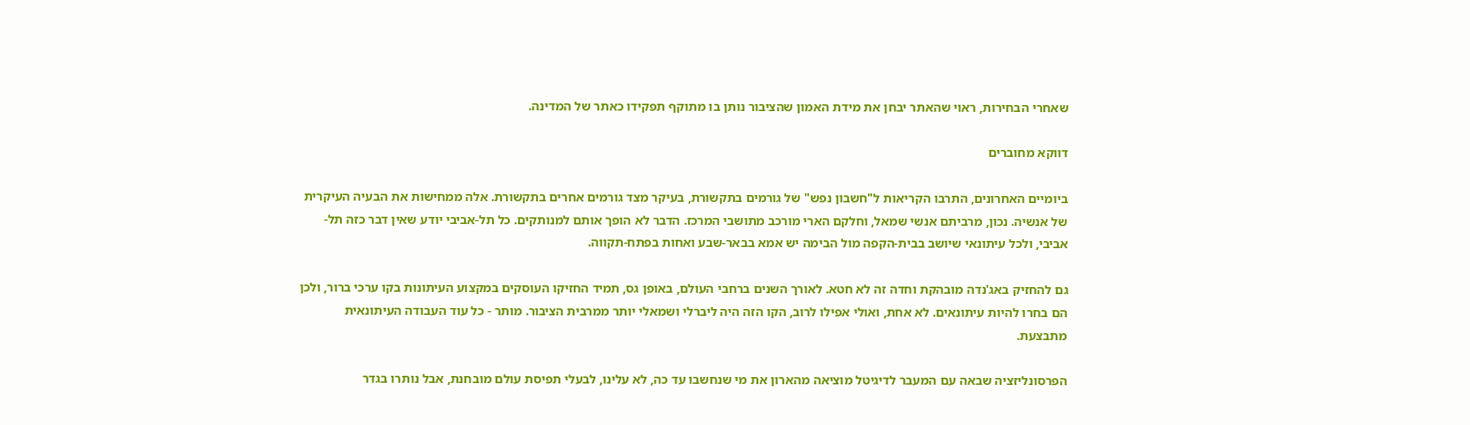שאחרי הבחירות, ראוי שהאתר יבחן את מידת האמון שהציבור נותן בו מתוקף תפקידו כאתר של המדינה.

דווקא מחוברים

ביומיים האחרונים, התרבו הקריאות ל"חשבון נפש" של גורמים בתקשורת, בעיקר מצד גורמים אחרים בתקשורת. אלה ממחישות את הבעיה העיקרית של אנשיה. נכון, מרביתם אנשי שמאל, וחלקם הארי מורכב מתושבי המרכז. הדבר לא הופך אותם למנותקים. כל תל-אביבי יודע שאין דבר כזה תל-אביבי, ולכל עיתונאי שיושב בבית-הקפה מול הבימה יש אמא בבאר-שבע ואחות בפתח-תקווה.

גם להחזיק באג'נדה מובהקת וחדה זה לא חטא. לאורך השנים ברחבי העולם, באופן גס, תמיד החזיקו העוסקים במקצוע העיתונות בקו ערכי ברור, ולכן הם בחרו להיות עיתונאים. לא אחת, ואולי אפילו לרוב, הקו הזה היה ליברלי ושמאלי יותר ממרבית הציבור. מותר - כל עוד העבודה העיתונאית מתבצעת.

הפרסונליזציה שבאה עם המעבר לדיגיטל מוציאה מהארון את מי שנחשבו עד כה, לא עלינו, לבעלי תפיסת עולם מובחנת, אבל נותרו בגדר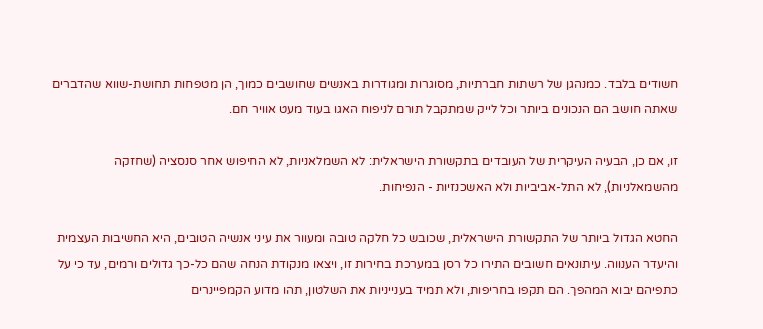חשודים בלבד. כמנהגן של רשתות חברתיות, מסוגרות ומגודרות באנשים שחושבים כמוך, הן מטפחות תחושת-שווא שהדברים שאתה חושב הם הנכונים ביותר וכל לייק שמתקבל תורם לניפוח האגו בעוד מעט אוויר חם.

זו, אם כן, הבעיה העיקרית של העובדים בתקשורת הישראלית: לא השמלאניות, לא החיפוש אחר סנסציה (שחזקה מהשמאלניות), לא התל-אביביות ולא האשכנזיות - הנפיחות.

החטא הגדול ביותר של התקשורת הישראלית, שכובש כל חלקה טובה ומעוור את עיני אנשיה הטובים, היא החשיבות העצמית והיעדר הענווה. עיתונאים חשובים התירו כל רסן במערכת בחירות זו, ויצאו מנקודת הנחה שהם כל-כך גדולים ורמים, עד כי על כתפיהם יבוא המהפך. הם תקפו בחריפות, ולא תמיד בענייניות את השלטון, תהו מדוע הקמפיינרים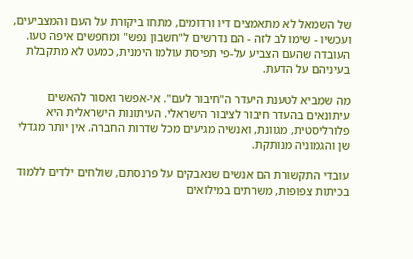של השמאל לא מתאמצים דיו ורדומים, מתחו ביקורת על העם והמצביעים, ועכשיו - שימו לב לזה - הם נדרשים ל"חשבון נפש" ומחפשים איפה טעו. העובדה שהעם הצביע על-פי תפיסת עולמו הימנית, כמעט לא מתקבלת בעיניהם על הדעת.

מה שמביא לטענת היעדר ה"חיבור לעם". אי-אפשר ואסור להאשים עיתונאים בהעדר חיבור לציבור הישראלי. העיתונות הישראלית היא פלורליסטית, מגוונת, ואנשיה מגיעים מכל שדרות החברה. אין יותר מגדלי שן והגמוניה מנותקת.

עובדי התקשורת הם אנשים שנאבקים על פרנסתם, שולחים ילדים ללמוד בכיתות צפופות, משרתים במילואים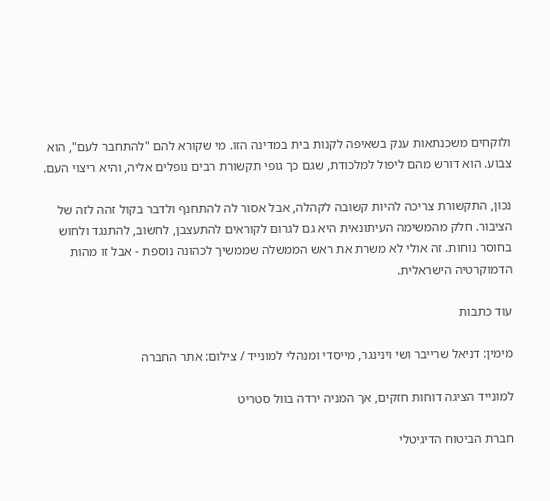ולוקחים משכנתאות ענק בשאיפה לקנות בית במדינה הזו. מי שקורא להם "להתחבר לעם", הוא צבוע. הוא דורש מהם ליפול למלכודת, שגם כך גופי תקשורת רבים נופלים אליה, והיא ריצוי העם.

נכון, התקשורת צריכה להיות קשובה לקהלה, אבל אסור לה להתחנף ולדבר בקול זהה לזה של הציבור. חלק מהמשימה העיתונאית היא גם לגרום לקוראים להתעצבן, לחשוב, להתנגד ולחוש בחוסר נוחות. זה אולי לא משרת את ראש הממשלה שממשיך לכהונה נוספת - אבל זו מהות הדמוקרטיה הישראלית.

עוד כתבות

מימין: דניאל שרייבר ושי וינינגר, מייסדי ומנהלי למונייד / צילום: אתר החברה

למונייד הציגה דוחות חזקים, אך המניה ירדה בוול סטריט

חברת הביטוח הדיגיטלי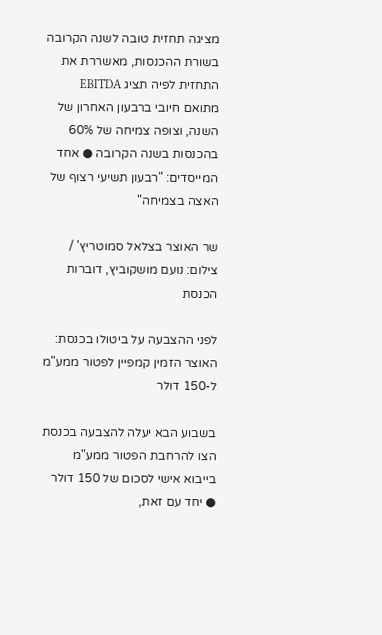מציגה תחזית טובה לשנה הקרובה בשורת ההכנסות, מאשררת את התחזית לפיה תציג EBITDA מתואם חיובי ברבעון האחרון של השנה, וצופה צמיחה של 60% בהכנסות בשנה הקרובה ● אחד המייסדים: "רבעון תשיעי רצוף של האצה בצמיחה"

שר האוצר בצלאל סמוטריץ' / צילום: נועם מושקוביץ, דוברות הכנסת

לפני ההצבעה על ביטולו בכנסת: האוצר הזמין קמפיין לפטור ממע"מ ל-150 דולר

בשבוע הבא יעלה להצבעה בכנסת הצו להרחבת הפטור ממע"מ בייבוא אישי לסכום של 150 דולר ● יחד עם זאת,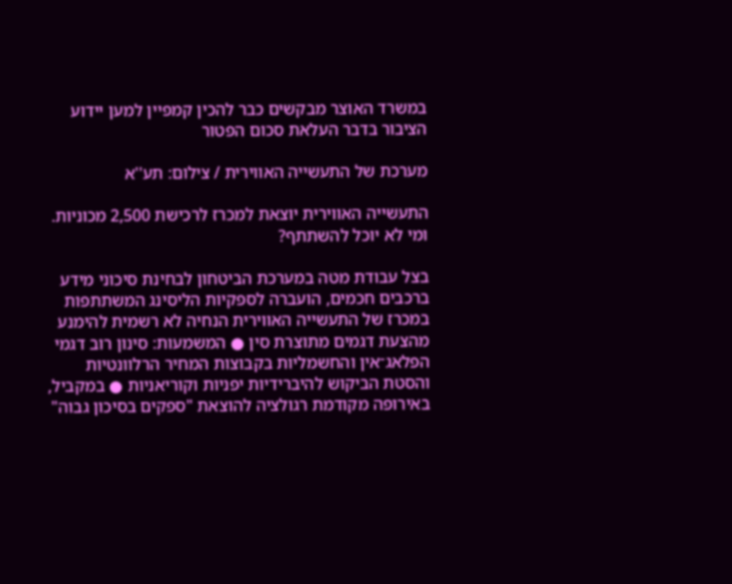במשרד האוצר מבקשים כבר להכין קמפיין למען יידוע הציבור בדבר העלאת סכום הפטור

מערכת של התעשייה האווירית / צילום: תע''א

התעשייה האווירית יוצאת למכרז לרכישת 2,500 מכוניות. ומי לא יוכל להשתתף?

בצל עבודת מטה במערכת הביטחון לבחינת סיכוני מידע ברכבים חכמים, הועברה לספקיות הליסינג המשתתפות במכרז של התעשייה האווירית הנחיה לא רשמית להימנע מהצעת דגמים מתוצרת סין ● המשמעות: סינון רוב דגמי הפלאג־אין והחשמליות בקבוצות המחיר הרלוונטיות והסטת הביקוש להיברידיות יפניות וקוריאניות ● במקביל, באירופה מקודמת רגולציה להוצאת "ספקים בסיכון גבוה"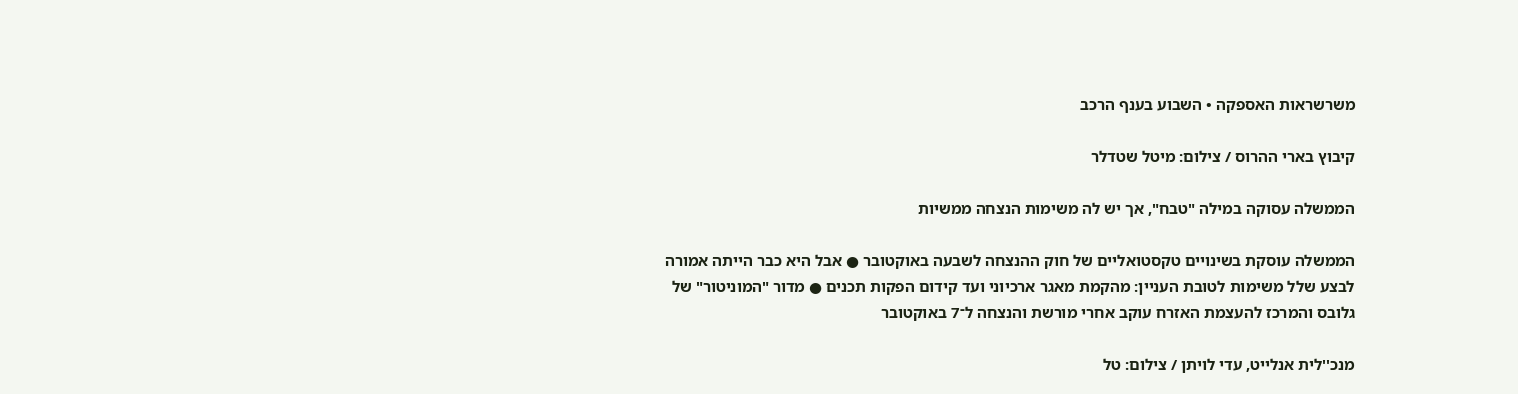משרשראות האספקה • השבוע בענף הרכב

קיבוץ בארי ההרוס / צילום: מיטל שטדלר

הממשלה עסוקה במילה "טבח", אך יש לה משימות הנצחה ממשיות

הממשלה עוסקת בשינויים טקסטואליים של חוק ההנצחה לשבעה באוקטובר ● אבל היא כבר הייתה אמורה לבצע שלל משימות לטובת העניין: מהקמת מאגר ארכיוני ועד קידום הפקות תכנים ● מדור "המוניטור" של גלובס והמרכז להעצמת האזרח עוקב אחרי מורשת והנצחה ל־7 באוקטובר

מנכ''לית אנלייט, עדי לויתן / צילום: טל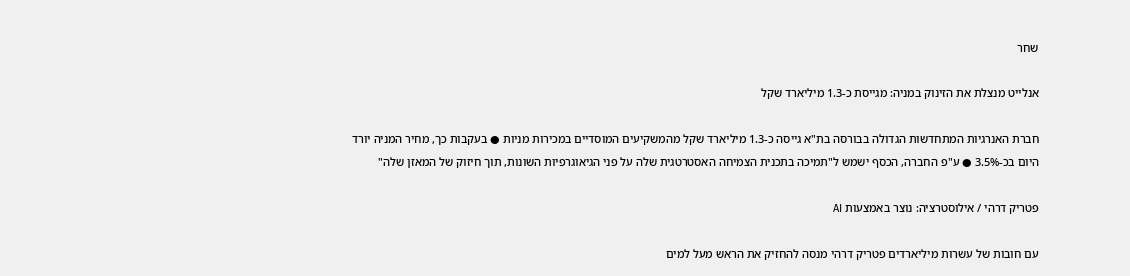שחר

אנלייט מנצלת את הזינוק במניה: מגייסת כ-1.3 מיליארד שקל

חברת האנרגיות המתחדשות הגדולה בבורסה בת"א גייסה כ-1.3 מיליארד שקל מהמשקיעים המוסדיים במכירות מניות ● בעקבות כך, מחיר המניה יורד היום בכ-3.5% ● ע"פ החברה, הכסף ישמש ל"תמיכה בתכנית הצמיחה האסטרטגית שלה על פני הגיאוגרפיות השונות, תוך חיזוק של המאזן שלה"

פטריק דרהי / אילוסטרציה: נוצר באמצעות AI

עם חובות של עשרות מיליארדים פטריק דרהי מנסה להחזיק את הראש מעל למים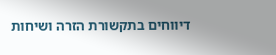דיווחים בתקשורת הזרה ושיחות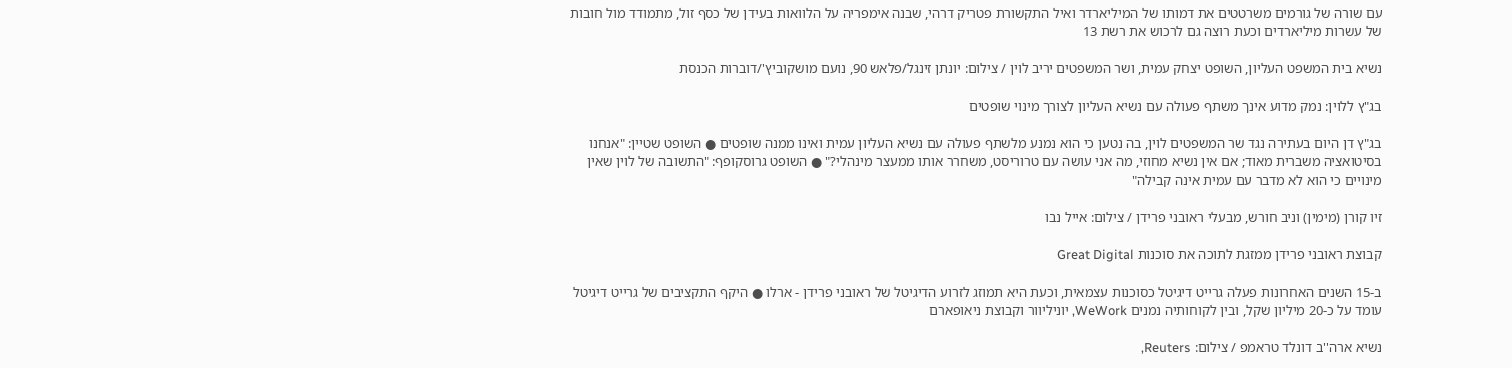עם שורה של גורמים משרטטים את דמותו של המיליארדר ואיל התקשורת פטריק דרהי, שבנה אימפריה על הלוואות בעידן של כסף זול, מתמודד מול חובות של עשרות מיליארדים וכעת רוצה גם לרכוש את רשת 13

נשיא בית המשפט העליון, השופט יצחק עמית, ושר המשפטים יריב לוין / צילום: יונתן זינגל/פלאש 90, נועם מושקוביץ'/דוברות הכנסת

בג"ץ ללוין: נמק מדוע אינך משתף פעולה עם נשיא העליון לצורך מינוי שופטים

בג"ץ דן היום בעתירה נגד שר המשפטים לוין, בה נטען כי הוא נמנע מלשתף פעולה עם נשיא העליון עמית ואינו ממנה שופטים ● השופט שטיין: "אנחנו בסיטואציה משברית מאוד; אם אין נשיא מחוזי, מה אני עושה עם טרוריסט, משחרר אותו ממעצר מינהלי?" ● השופט גרוסקופף: "התשובה של לוין שאין מינויים כי הוא לא מדבר עם עמית אינה קבילה"

זיו קורן (מימין) וניב חורש, מבעלי ראובני פרידן / צילום: אייל נבו

קבוצת ראובני פרידן ממזגת לתוכה את סוכנות Great Digital

ב-15 השנים האחרונות פעלה גרייט דיגיטל כסוכנות עצמאית, וכעת היא תמוזג לזרוע הדיגיטל של ראובני פרידן - ארלו ● היקף התקציבים של גרייט דיגיטל עומד על כ-20 מיליון שקל, ובין לקוחותיה נמנים WeWork, יוניליוור וקבוצת ניאופארם

נשיא ארה''ב דונלד טראמפ / צילום: Reuters,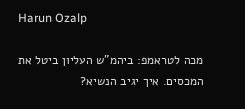Harun Ozalp

מכה לטראמפ: ביהמ"ש העליון ביטל את המכסים. איך יגיב הנשיא?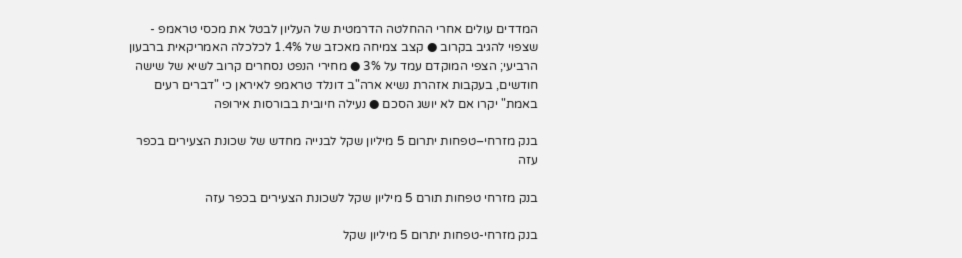המדדים עולים אחרי ההחלטה הדרמטית של העליון לבטל את מכסי טראמפ - שצפוי להגיב בקרוב ● קצב צמיחה מאכזב של 1.4% לכלכלה האמריקאית ברבעון הרביעי; הצפי המוקדם עמד על 3% ● מחירי הנפט נסחרים קרוב לשיא של שישה חודשים, בעקבות אזהרת נשיא ארה"ב דונלד טראמפ לאיראן כי "דברים רעים באמת" יקרו אם לא יושג הסכם ● נעילה חיובית בבורסות אירופה

בנק מזרחי–טפחות יתרום 5 מיליון שקל לבנייה מחדש של שכונת הצעירים בכפר עזה

בנק מזרחי טפחות תורם 5 מיליון שקל לשכונת הצעירים בכפר עזה

בנק מזרחי-טפחות יתרום 5 מיליון שקל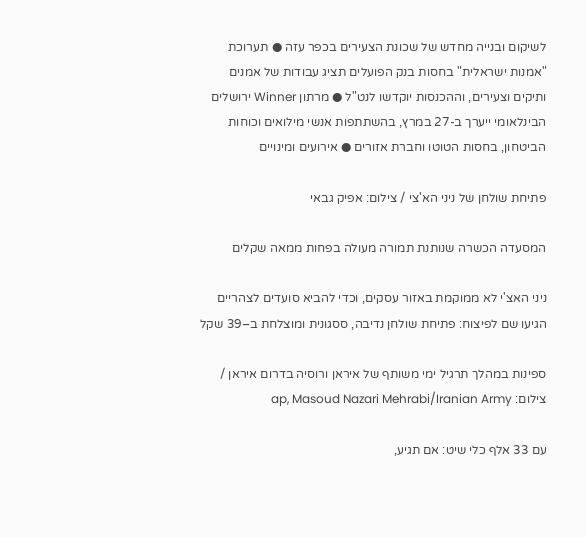לשיקום ובנייה מחדש של שכונת הצעירים בכפר עזה ● תערוכת "אמנות ישראלית" בחסות בנק הפועלים תציג עבודות של אמנים ותיקים וצעירים, וההכנסות יוקדשו לנט"ל ● מרתון Winner ירושלים הבינלאומי ייערך ב-27 במרץ, בהשתתפות אנשי מילואים וכוחות הביטחון, בחסות הטוטו וחברת אזורים ● אירועים ומינויים

פתיחת שולחן של ניני הא'צי / צילום: אפיק גבאי

המסעדה הכשרה שנותנת תמורה מעולה בפחות ממאה שקלים

ניני האצ'י לא ממוקמת באזור עסקים, וכדי להביא סועדים לצהריים הגיעו שם לפיצוח: פתיחת שולחן נדיבה, ססגונית ומוצלחת ב–39 שקל

ספינות במהלך תרגיל ימי משותף של איראן ורוסיה בדרום איראן / צילום: ap, Masoud Nazari Mehrabi/Iranian Army

עם 33 אלף כלי שיט: אם תגיע,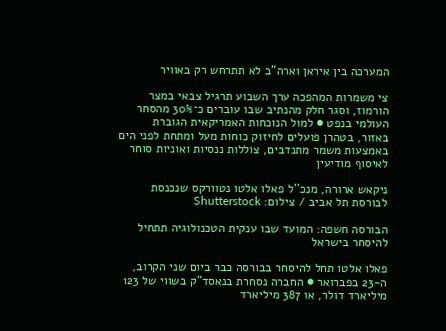המערכה בין איראן וארה"ב לא תתרחש רק באוויר

צי משמרות המהפכה ערך השבוע תרגיל צבאי במצר הורמוז, וסגר חלק מהנתיב שבו עוברים כ־30% מהסחר העולמי בנפט ● למול הנוכחות האמריקאית הגוברת באזור, בטהרן פועלים לחיזוק כוחות מעל ומתחת לפני הים באמצעות משמר מתנדבים, צוללות ננסיות ואוניות סוחר לאיסוף מודיעין

ניקאש ארורה, מנכ''ל פאלו אלטו נטוורקס שנכנסת לבורסת תל אביב / צילום: Shutterstock

הבורסה חשפה: המועד שבו ענקית הטכנולוגיה תתחיל להיסחר בישראל

פאלו אלטו תחל להיסחר בבורסה כבר ביום שני הקרוב, ה-23 בפברואר ● החברה נסחרת בנאסד"ק בשווי של 123 מיליארד דולר, או 387 מיליארד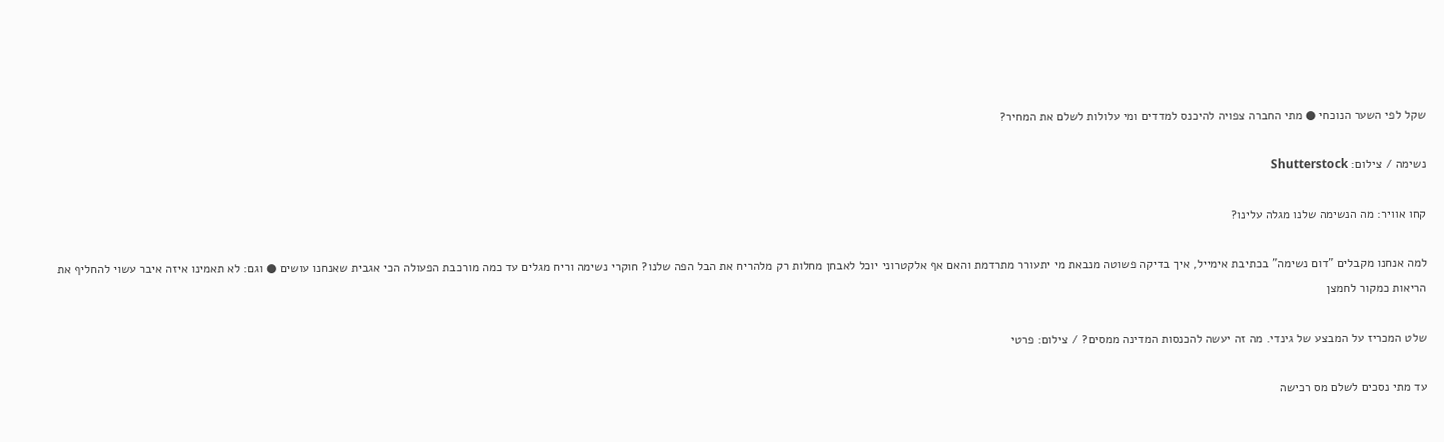שקל לפי השער הנוכחי ● מתי החברה צפויה להיכנס למדדים ומי עלולות לשלם את המחיר?

נשימה / צילום: Shutterstock

קחו אוויר: מה הנשימה שלנו מגלה עלינו?

למה אנחנו מקבלים "דום נשימה" בכתיבת אימייל, איך בדיקה פשוטה מנבאת מי יתעורר מתרדמת והאם אף אלקטרוני יוכל לאבחן מחלות רק מלהריח את הבל הפה שלנו? חוקרי נשימה וריח מגלים עד כמה מורכבת הפעולה הכי אגבית שאנחנו עושים ● וגם: לא תאמינו איזה איבר עשוי להחליף את הריאות כמקור לחמצן

שלט המכריז על המבצע של גינדי. מה זה יעשה להכנסות המדינה ממסים? / צילום: פרטי

עד מתי נסכים לשלם מס רכישה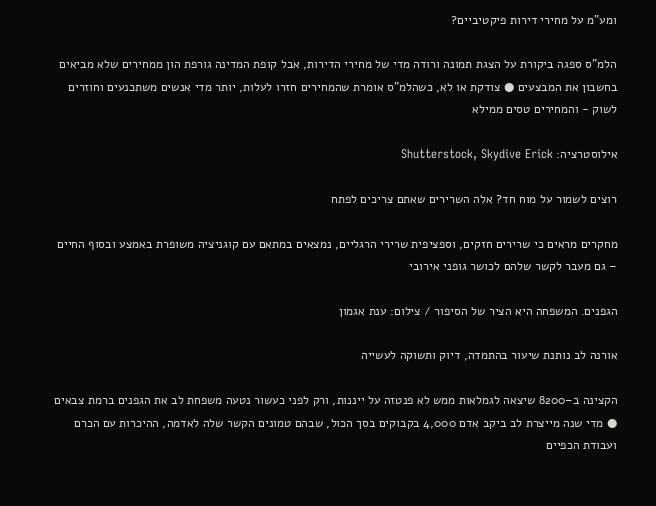ומע"מ על מחירי דירות פיקטיביים?

הלמ"ס ספגה ביקורת על הצגת תמונה ורודה מדי של מחירי הדירות, אבל קופת המדינה גורפת הון ממחירים שלא מביאים בחשבון את המבצעים ● צודקת או לא, כשהלמ"ס אומרת שהמחירים חזרו לעלות, יותר מדי אנשים משתכנעים וחוזרים לשוק - והמחירים טסים ממילא

אילוסטרציה: Shutterstock, Skydive Erick

רוצים לשמור על מוח חד? אלה השרירים שאתם צריכים לפתח

מחקרים מראים כי שרירים חזקים, וספציפית שרירי הרגליים, נמצאים במתאם עם קוגניציה משופרת באמצע ובסוף החיים – גם מעבר לקשר שלהם לכושר גופני אירובי

הגפנים. המשפחה היא הציר של הסיפור / צילום: ענת אגמון

אורנה לב נותנת שיעור בהתמדה, דיוק ותשוקה לעשייה

הקצינה ב–8200 שיצאה לגמלאות ממש לא פנטזה על ייננות, ורק לפני כעשור נטעה משפחת לב את הגפנים ברמת צבאים ● מדי שנה מייצרת לב ביקב אדם 4,000 בקבוקים בסך הכול, שבהם טמונים הקשר שלה לאדמה, ההיכרות עם הכרם ועבודת הכפיים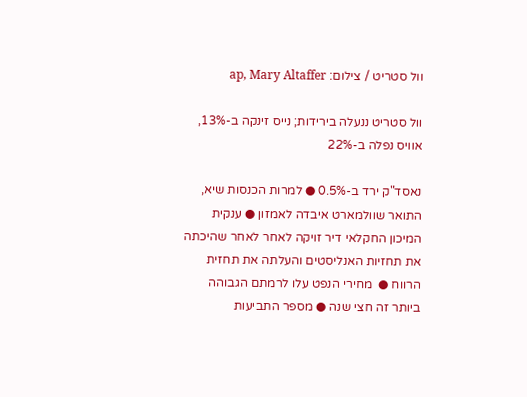וול סטריט / צילום: ap, Mary Altaffer

וול סטריט ננעלה בירידות; נייס זינקה ב-13%, אוויס נפלה ב-22%

נאסד"ק ירד ב-0.5% ● למרות הכנסות שיא, התואר שוולמארט איבדה לאמזון ● ענקית המיכון החקלאי דיר זויקה לאחר לאחר שהיכתה את תחזיות האנליסטים והעלתה את תחזית הרווח ●  מחירי הנפט עלו לרמתם הגבוהה ביותר זה חצי שנה ● מספר התביעות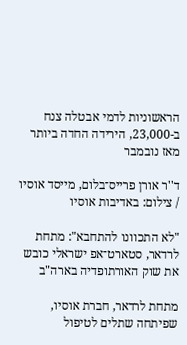הראשוניות לדמי אבטלה צנח ב-23,000, הירידה החדה ביותר מאז נובמבר

ד''ר אורן פרייס־בלום, מייסד אוסיו / צילום: באדיבות אוסיו

"לא התכוונו להתחבא": מתחת לרדאר, סטארט־אפ ישראלי כובש את שוק האורתופדיה בארה"ב

מתחת לרדאר, חברת אוסיו, שפיתחה שתלים לטיפול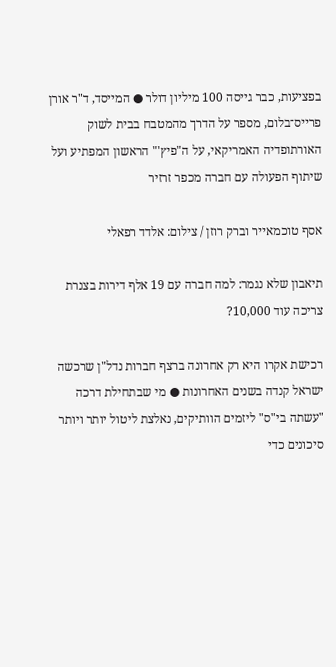בפציעות, כבר גייסה 100 מיליון דולר ● המייסד, ד"ר אורן פרייס־בלום, מספר על הדרך מהמטבח בבית לשוק האורתופדיה האמריקאי, על ה"פיץ'" הראשון המפתיע ועל שיתוף הפעולה עם חברה מכפר זרזיר

אסף טוכמאייר וברק רוזן / צילום: אלדד רפאלי

תיאבון שלא נגמר: למה חברה עם 19 אלף דירות בצנרת צריכה עוד 10,000?

רכישת אקרו היא רק אחרונה ברצף חברות נדל"ן שרכשה ישראל קנדה בשנים האחרונות ● מי שבתחילת דרכה "עשתה בי"ס" ליזמים הוותיקים, נאלצת ליטול יותר ויותר סיכונים כדי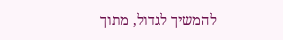להמשיך לגדול, מתוך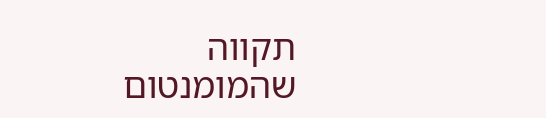תקווה שהמומנטום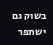בשוק גם ישתפר